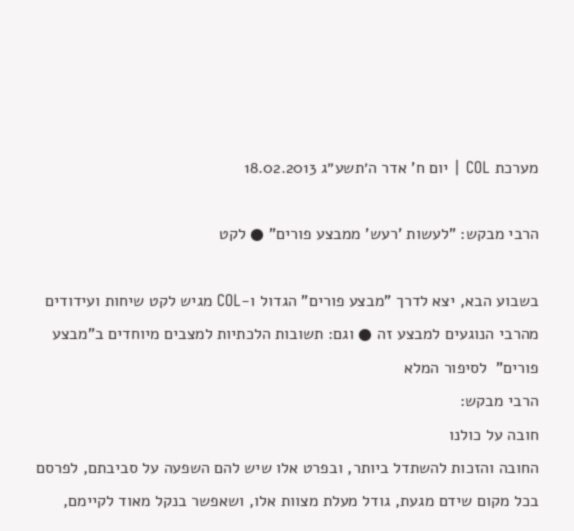מערכת COL | יום ח' אדר ה׳תשע״ג 18.02.2013

הרבי מבקש: "לעשות 'רעש' ממבצע פורים" ● לקט

בשבוע הבא, יצא לדרך "מבצע פורים" הגדול ו-COL מגיש לקט שיחות ועידודים מהרבי הנוגעים למבצע זה ● וגם: תשובות הלכתיות למצבים מיוחדים ב"מבצע פורים"  לסיפור המלא
הרבי מבקש:
חובה על כולנו
החובה והזכות להשתדל ביותר, ובפרט אלו שיש להם השפעה על סביבתם, לפרסם בכל מקום שידם מגעת, גודל מעלת מצוות אלו, ושאפשר בנקל מאוד לקיימם,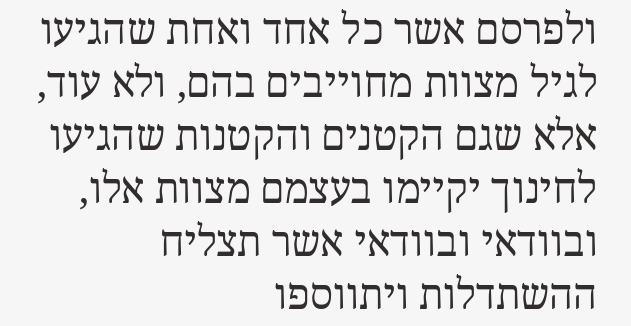ולפרסם אשר כל אחד ואחת שהגיעו לגיל מצוות מחוייבים בהם, ולא עוד, אלא שגם הקטנים והקטנות שהגיעו לחינוך יקיימו בעצמם מצוות אלו, ובוודאי ובוודאי אשר תצליח ההשתדלות ויתווספו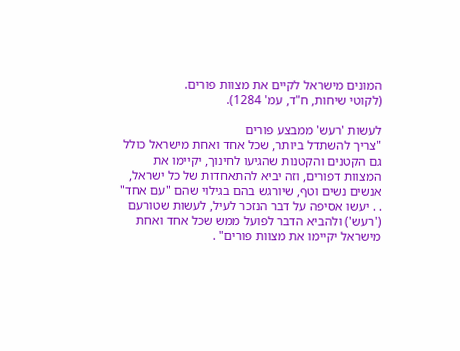המונים מישראל לקיים את מצוות פורים.
(לקוטי שיחות, ח"ד, עמ' 1284).

לעשות 'רעש' ממבצע פורים
"צריך להשתדל ביותר, שכל אחד ואחת מישראל כולל גם הקטנים והקטנות שהגיעו לחינוך, יקיימו את המצוות דפורים, וזה יביא להתאחדות של כל ישראל, אנשים נשים וטף, שיורגש בהם בגילוי שהם "עם אחד" . . יעשו אסיפה על דבר הנזכר לעיל, לעשות שטורעם ('רעש') ולהביא הדבר לפועל ממש שכל אחד ואחת מישראל יקיימו את מצוות פורים" .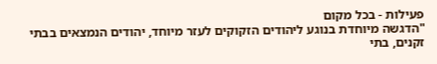פעילות - בכל מקום
"הדגשה מיוחדת בנוגע ליהודים הזקוקים לעזר מיוחד, יהודים הנמצאים בבתי זקנים, בתי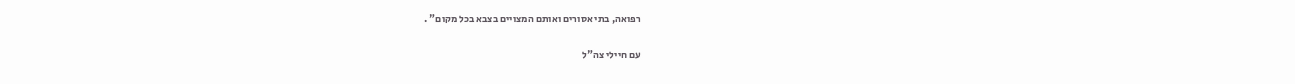רפואה, בתי אסורים ואותם המצויים בצבא בכל מקום" .

עם חיילי צה"ל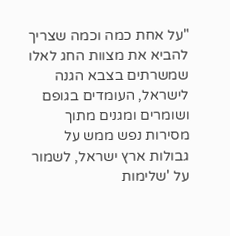"על אחת כמה וכמה שצריך להביא את מצוות החג לאלו שמשרתים בצבא הגנה לישראל, העומדים בגופם ושומרים ומגנים מתוך מסירות נפש ממש על גבולות ארץ ישראל, לשמור על 'שלימות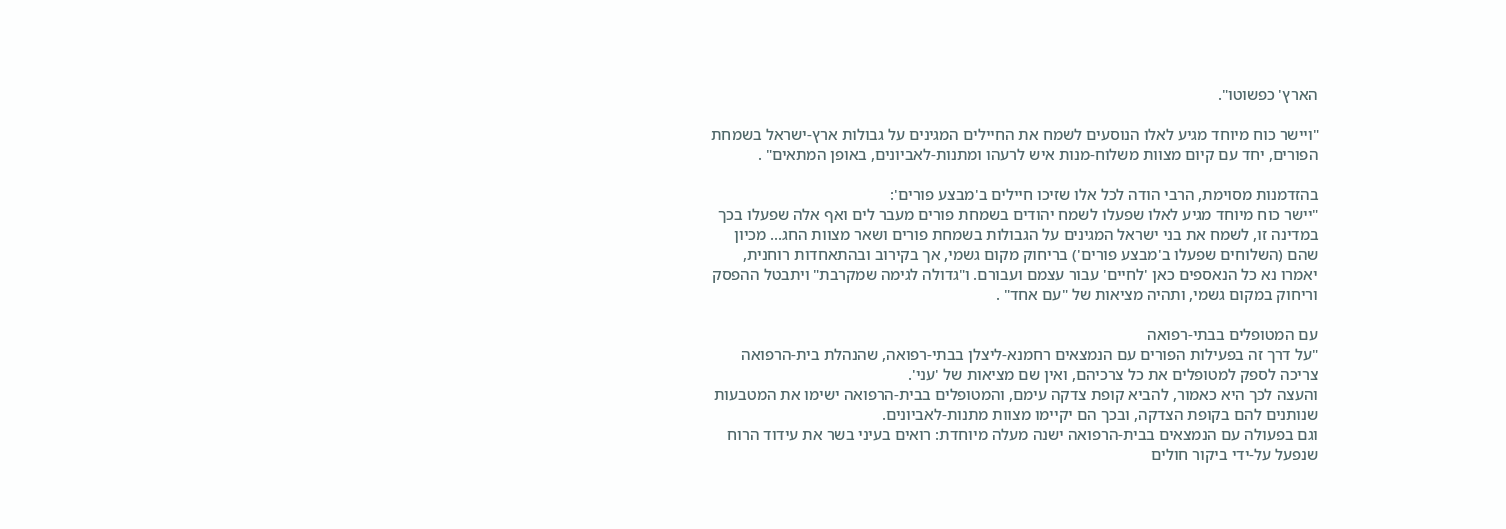הארץ' כפשוטו".

"ויישר כוח מיוחד מגיע לאלו הנוסעים לשמח את החיילים המגינים על גבולות ארץ-ישראל בשמחת הפורים, יחד עם קיום מצוות משלוח-מנות איש לרעהו ומתנות-לאביונים, באופן המתאים" .

בהזדמנות מסוימת, הרבי הודה לכל אלו שזיכו חיילים ב'מבצע פורים':
"יישר כוח מיוחד מגיע לאלו שפעלו לשמח יהודים בשמחת פורים מעבר לים ואף אלה שפעלו בכך במדינה זו, לשמח את בני ישראל המגינים על הגבולות בשמחת פורים ושאר מצוות החג... מכיון שהם (השלוחים שפעלו ב'מבצע פורים') בריחוק מקום גשמי, אך בקירוב ובהתאחדות רוחנית, יאמרו נא כל הנאספים כאן 'לחיים' עבור עצמם ועבורם. ו"גדולה לגימה שמקרבת" ויתבטל ההפסק וריחוק במקום גשמי, ותהיה מציאות של "עם אחד" .

עם המטופלים בבתי-רפואה
"על דרך זה בפעילות הפורים עם הנמצאים רחמנא-ליצלן בבתי-רפואה, שהנהלת בית-הרפואה צריכה לספק למטופלים את כל צרכיהם, ואין שם מציאות של 'עני'.
והעצה לכך היא כאמור, להביא קופת צדקה עימם, והמטופלים בבית-הרפואה ישימו את המטבעות שנותנים להם בקופת הצדקה, ובכך הם יקיימו מצוות מתנות-לאביונים.
וגם בפעולה עם הנמצאים בבית-הרפואה ישנה מעלה מיוחדת: רואים בעיני בשר את עידוד הרוח שנפעל על-ידי ביקור חולים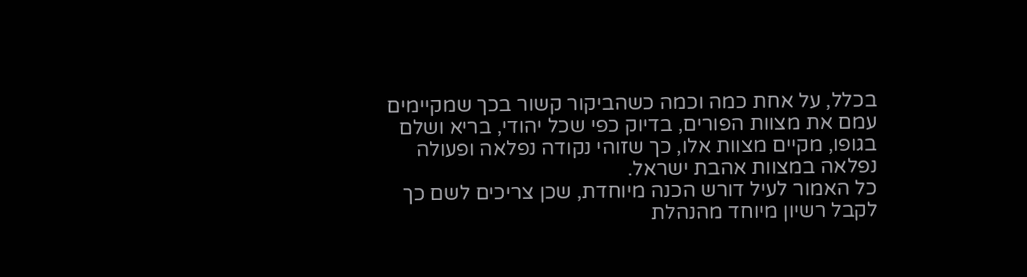בכלל, על אחת כמה וכמה כשהביקור קשור בכך שמקיימים עמם את מצוות הפורים, בדיוק כפי שכל יהודי, בריא ושלם בגופו, מקיים מצוות אלו, כך שזוהי נקודה נפלאה ופעולה נפלאה במצוות אהבת ישראל.
כל האמור לעיל דורש הכנה מיוחדת, שכן צריכים לשם כך לקבל רשיון מיוחד מהנהלת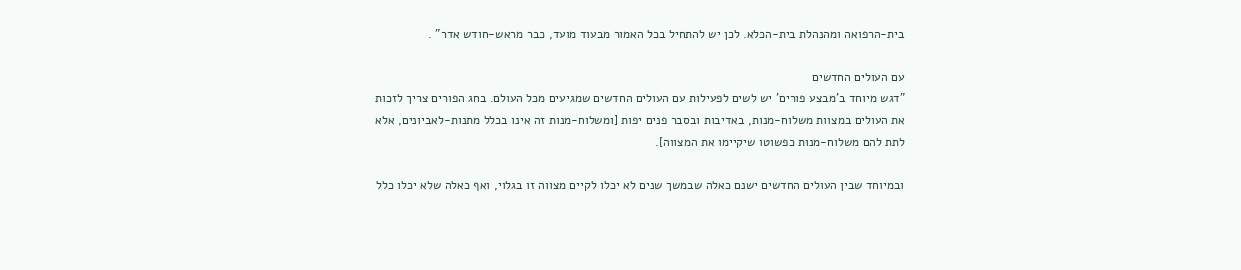בית-הרפואה ומהנהלת בית-הכלא. לכן יש להתחיל בכל האמור מבעוד מועד, כבר מראש-חודש אדר" .

עם העולים החדשים
"דגש מיוחד ב'מבצע פורים' יש לשים לפעילות עם העולים החדשים שמגיעים מכל העולם. בחג הפורים צריך לזכות את העולים במצוות משלוח-מנות, באדיבות ובסבר פנים יפות [ומשלוח-מנות זה אינו בכלל מתנות-לאביונים, אלא לתת להם משלוח-מנות כפשוטו שיקיימו את המצווה].

ובמיוחד שבין העולים החדשים ישנם כאלה שבמשך שנים לא יכלו לקיים מצווה זו בגלוי, ואף כאלה שלא יכלו כלל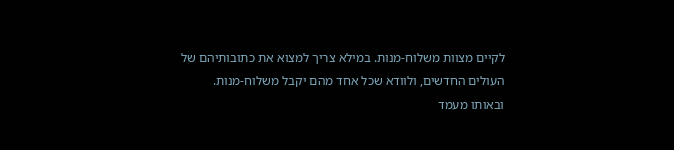לקיים מצוות משלוח-מנות. במילא צריך למצוא את כתובותיהם של העולים החדשים, ולוודא שכל אחד מהם יקבל משלוח-מנות.
ובאותו מעמד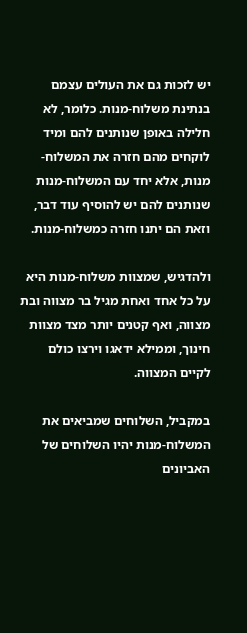יש לזכות גם את העולים עצמם בנתינת משלוח-מנות. כלומר, לא חלילה באופן שנותנים להם ומיד לוקחים מהם חזרה את המשלוח-מנות, אלא יחד עם המשלוח-מנות שנותנים להם יש להוסיף עוד דבר, וזאת הם יתנו חזרה כמשלוח-מנות.

ולהדגיש, שמצוות משלוח-מנות היא על כל אחד ואחת מגיל בר מצווה ובת מצווה, ואף קטנים יותר מצד מצוות חינוך, וממילא ידאגו וירצו כולם לקיים המצווה.

במקביל, השלוחים שמביאים את המשלוח-מנות יהיו השלוחים של האביונים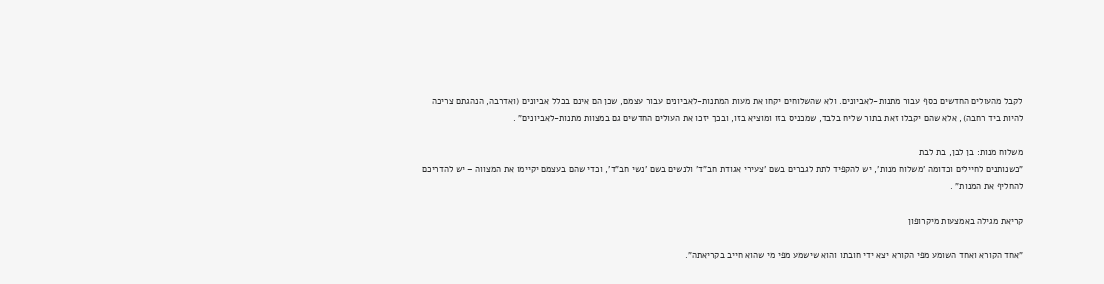לקבל מהעולים החדשים כסף עבור מתנות-לאביונים. ולא שהשלוחים יקחו את מעות המתנות-לאביונים עבור עצמם, שכן הם אינם בכלל אביונים (ואדרבה, הנהגתם צריכה להיות ביד רחבה), אלא שהם יקבלו זאת בתור שליח בלבד, שמכניס בזו ומוציא בזו, ובכך יזכו את העולים החדשים גם במצוות מתנות-לאביונים" .

משלוח מנות: בן לבן, בת לבת
"כשנותנים לחיילים וכדומה 'משלוח מנות', יש להקפיד לתת לגברים בשם 'צעירי אגודת חב"ד' ולנשים בשם 'נשי חב"ד', וכדי שהם בעצמם יקיימו את המצווה – יש להדריכם להחליף את המנות" .

קריאת מגילה באמצעות מיקרופון

"אחד הקורא ואחד השומע מפי הקורא יצא ידי חובתו והוא שישמע מפי מי שהוא חייב בקריאתה".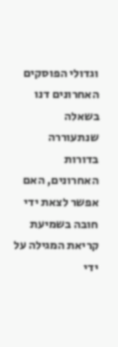וגדולי הפוסקים האחרונים דנו בשאלה שנתעוררה בדורות האחרונים, האם אפשר לצאת ידי חובה בשמיעת קריאת המגילה על ידי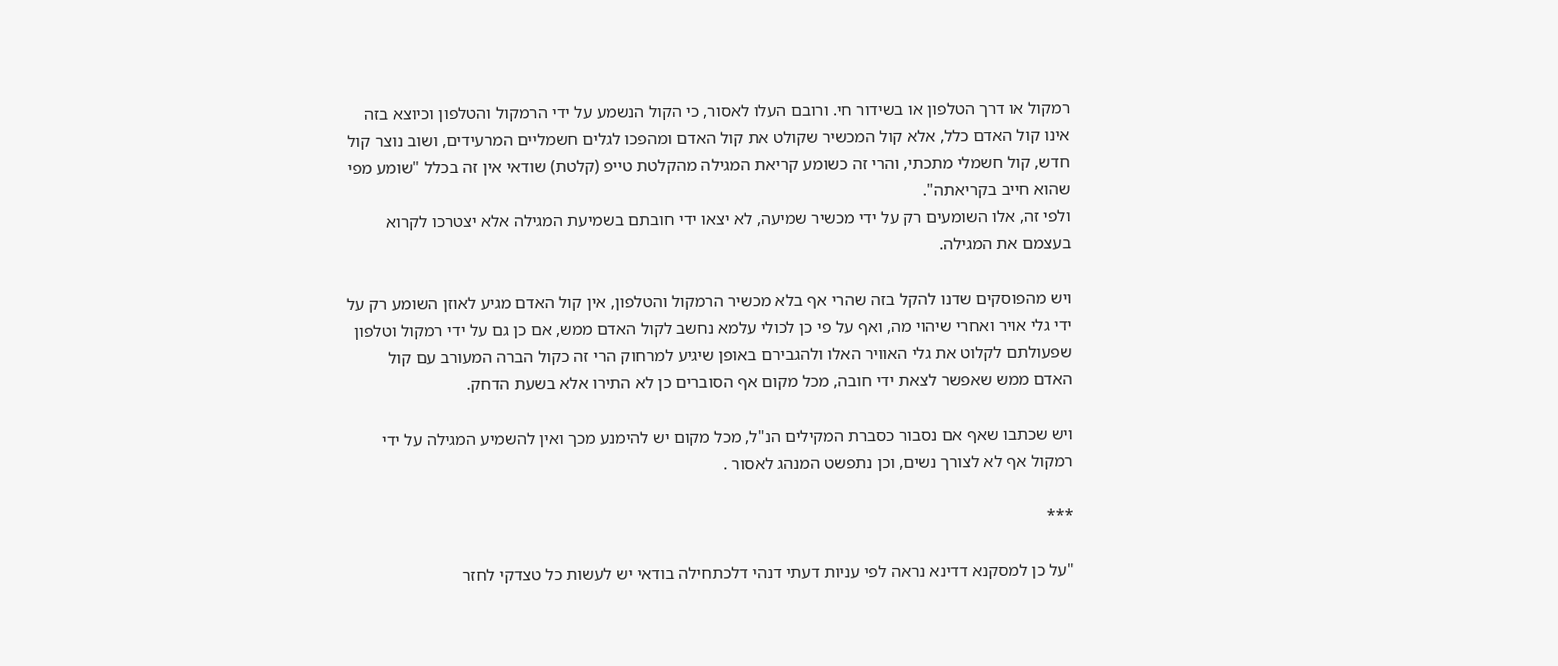רמקול או דרך הטלפון או בשידור חי. ורובם העלו לאסור, כי הקול הנשמע על ידי הרמקול והטלפון וכיוצא בזה אינו קול האדם כלל, אלא קול המכשיר שקולט את קול האדם ומהפכו לגלים חשמליים המרעידים, ושוב נוצר קול חדש, קול חשמלי מתכתי, והרי זה כשומע קריאת המגילה מהקלטת טייפ (קלטת) שודאי אין זה בכלל "שומע מפי שהוא חייב בקריאתה".
ולפי זה, אלו השומעים רק על ידי מכשיר שמיעה, לא יצאו ידי חובתם בשמיעת המגילה אלא יצטרכו לקרוא בעצמם את המגילה.

ויש מהפוסקים שדנו להקל בזה שהרי אף בלא מכשיר הרמקול והטלפון, אין קול האדם מגיע לאוזן השומע רק על ידי גלי אויר ואחרי שיהוי מה, ואף על פי כן לכולי עלמא נחשב לקול האדם ממש, אם כן גם על ידי רמקול וטלפון שפעולתם לקלוט את גלי האוויר האלו ולהגבירם באופן שיגיע למרחוק הרי זה כקול הברה המעורב עם קול האדם ממש שאפשר לצאת ידי חובה, מכל מקום אף הסוברים כן לא התירו אלא בשעת הדחק.

ויש שכתבו שאף אם נסבור כסברת המקילים הנ"ל, מכל מקום יש להימנע מכך ואין להשמיע המגילה על ידי רמקול אף לא לצורך נשים, וכן נתפשט המנהג לאסור .

***

"על כן למסקנא דדינא נראה לפי עניות דעתי דנהי דלכתחילה בודאי יש לעשות כל טצדקי לחזר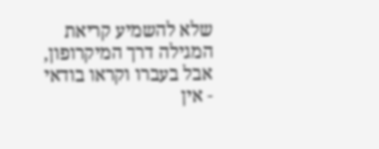שלא להשמיע קריאת המגילה דרך המיקרופון, אבל בעברו וקראו בודאי - אין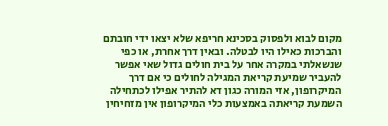מקום לבוא ולפסוק בסכינא חריפא שלא יצאו ידי חובתם והברכות כאילו היו לבטלה. ובאין דרך אחרת, או כפי שנשאלתי במקרה אחר על בית חולים גדול שאי אפשר להעביר שמיעת קריאת המגילה לחולים כי אם דרך המיקרופון, אזי המורה כגון דא להתיר אפילו לכתחילה השמעת קריאתה באמצעות כלי המיקרופון אין מזחיחין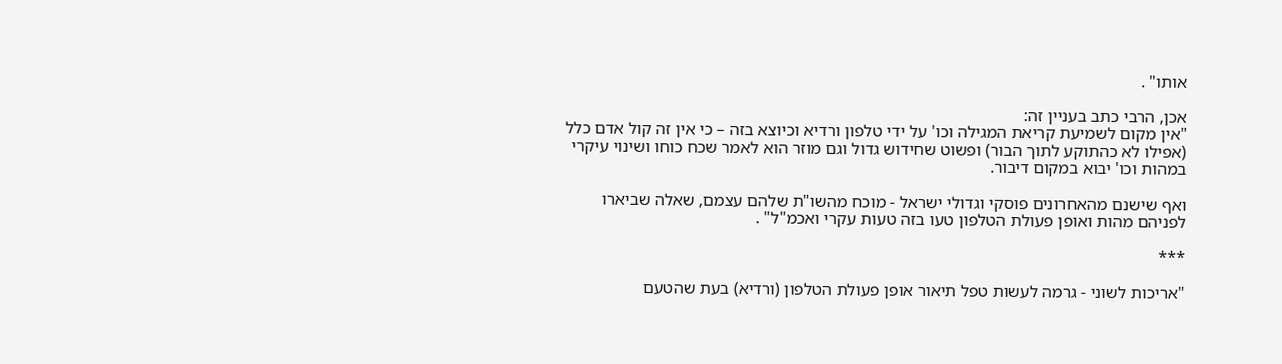אותו" .

אכן, הרבי כתב בעניין זה:
"אין מקום לשמיעת קריאת המגילה וכו' על ידי טלפון ורדיא וכיוצא בזה – כי אין זה קול אדם כלל (אפילו לא כהתוקע לתוך הבור) ופשוט שחידוש גדול וגם מוזר הוא לאמר שכח כוחו ושינוי עיקרי במהות וכו' יבוא במקום דיבור.

ואף שישנם מהאחרונים פוסקי וגדולי ישראל - מוכח מהשו"ת שלהם עצמם, שאלה שביארו לפניהם מהות ואופן פעולת הטלפון טעו בזה טעות עקרי ואכמ"ל" .

***

"אריכות לשוני - גרמה לעשות טפל תיאור אופן פעולת הטלפון (ורדיא) בעת שהטעם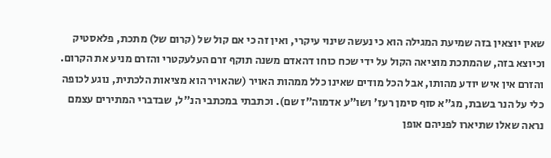שאין יוצאין בזה שמיעת המגילה הוא כי נעשה שינוי עיקרי, ואין זה כי אם קול של (קרום של) מתכת, פלאסטיק וכיוצא בזה, שהמתכת מוציאה הקול על ידי שכח כוחו דהאדם משנה תוקף זרם העלעקטרי והזרם מניע את הקרום. והזרם אין איש יודע מהותו, אבל הכל מודים שאינו כלל ממהות האויר (שהאויר הוא מציאות הלכתית, נוגע לכופה כלי על הנר בשבת, מג"א סוף סימן רעז' ושו"ע אדמוה"ז שם). וכתבתי במכתבי הנ"ל, שבדברי המתירים עצמם נראה שאלו שתיארו לפניהם אופן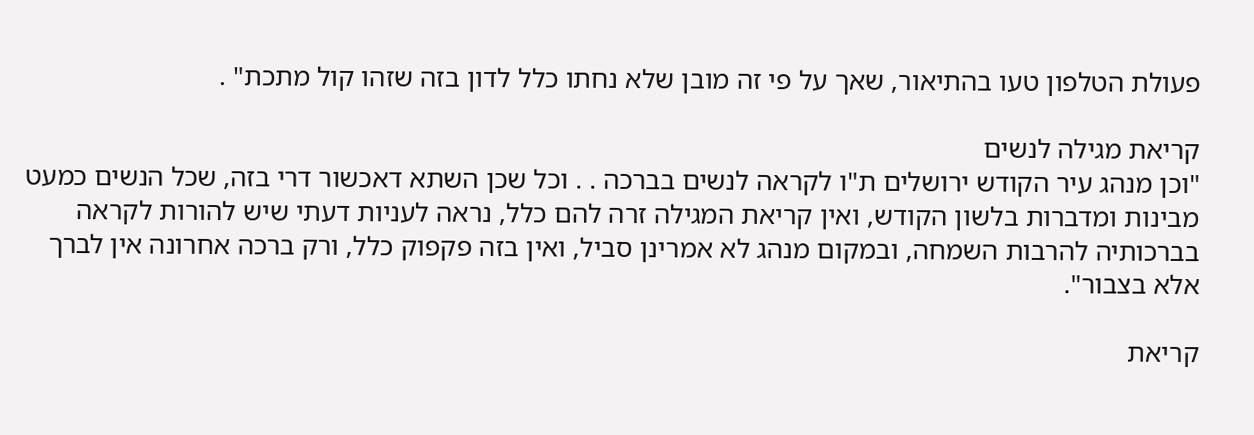פעולת הטלפון טעו בהתיאור, שאך על פי זה מובן שלא נחתו כלל לדון בזה שזהו קול מתכת" .

קריאת מגילה לנשים
"וכן מנהג עיר הקודש ירושלים ת"ו לקראה לנשים בברכה . . וכל שכן השתא דאכשור דרי בזה, שכל הנשים כמעט מבינות ומדברות בלשון הקודש, ואין קריאת המגילה זרה להם כלל, נראה לעניות דעתי שיש להורות לקראה בברכותיה להרבות השמחה, ובמקום מנהג לא אמרינן סביל, ואין בזה פקפוק כלל, ורק ברכה אחרונה אין לברך אלא בצבור".

קריאת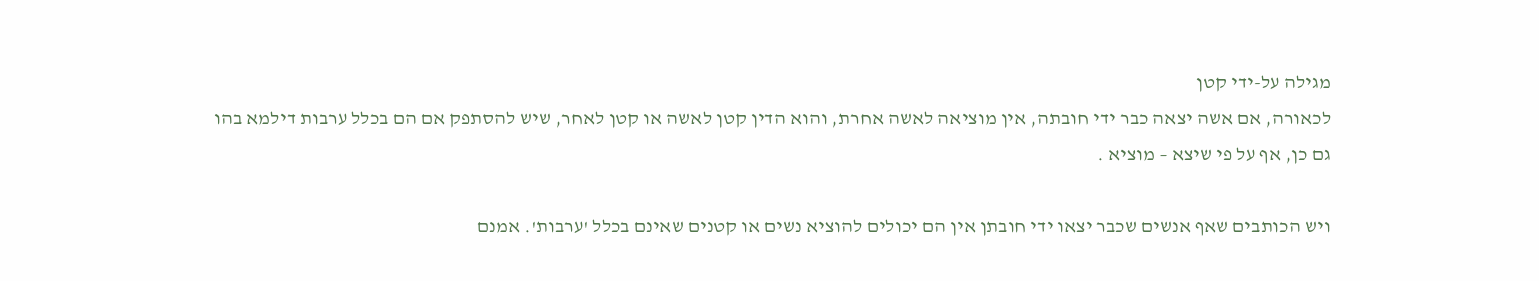מגילה על-ידי קטן
לכאורה, אם אשה יצאה כבר ידי חובתה, אין מוציאה לאשה אחרת, והוא הדין קטן לאשה או קטן לאחר, שיש להסתפק אם הם בכלל ערבות דילמא בהו גם כן, אף על פי שיצא – מוציא .

ויש הכותבים שאף אנשים שכבר יצאו ידי חובתן אין הם יכולים להוציא נשים או קטנים שאינם בכלל 'ערבות'. אמנם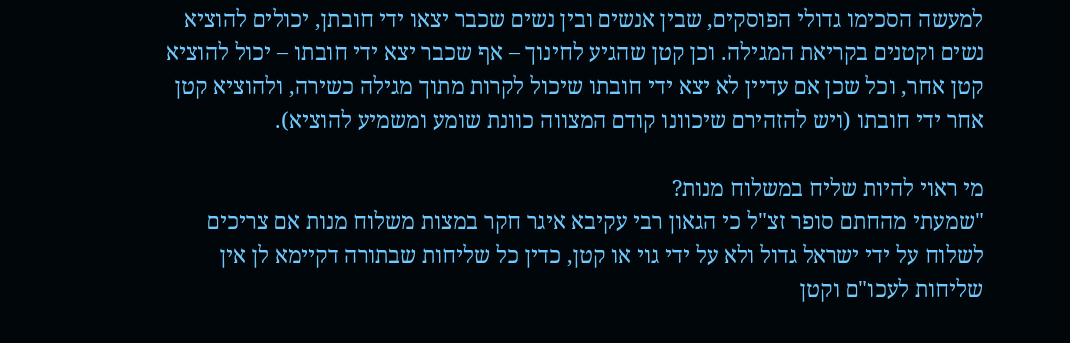למעשה הסכימו גדולי הפוסקים, שבין אנשים ובין נשים שכבר יצאו ידי חובתן, יכולים להוציא נשים וקטנים בקריאת המגילה. וכן קטן שהגיע לחינוך – אף שכבר יצא ידי חובתו – יכול להוציא קטן אחר, וכל שכן אם עדיין לא יצא ידי חובתו שיכול לקרות מתוך מגילה כשירה, ולהוציא קטן אחר ידי חובתו (ויש להזהירם שיכוונו קודם המצווה כוונת שומע ומשמיע להוציא).

מי ראוי להיות שליח במשלוח מנות?
"שמעתי מהחתם סופר זצ"ל כי הגאון רבי עקיבא איגר חקר במצות משלוח מנות אם צריכים לשלוח על ידי ישראל גדול ולא על ידי גוי או קטן, כדין כל שליחות שבתורה דקיימא לן אין שליחות לעכו"ם וקטן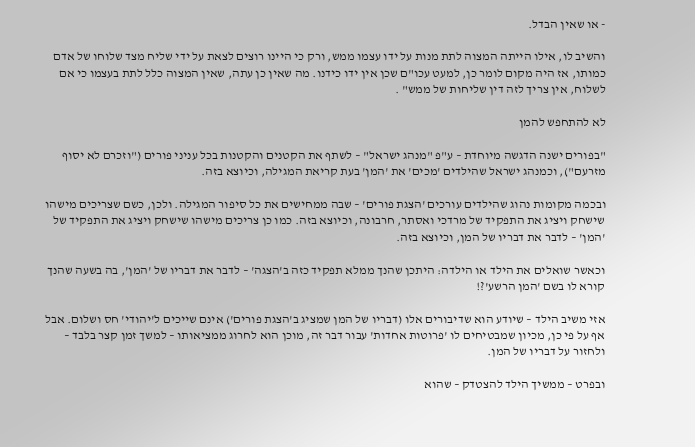- או שאין הבדל.

והשיב לו, אילו הייתה המצוה לתת מנות על ידו עצמו ממש, ורק כי היינו רוצים לצאת על ידי שליח מצד שלוחו של אדם כמותו, אז היה מקום לומר כן, למעט עכו"ם שכן אין ידו כידנו. מה שאין כן עתה, שאין המצוה כלל לתת בעצמו כי אם לשלוח, אין צריך לזה דין שליחות של ממש" .

לא להתחפש להמן

"בפורים ישנה הדגשה מיוחדת – ע"פ "מנהג ישראל" – לשתף את הקטנים והקטנות בכל עניני פורים ("וזכרם לא יסוף מזרעם"), וכמנהג ישראל שהילדים 'מכים' את 'המן' בעת קריאת המגילה, וכיוצא בזה.

ובכמה מקומות נהוג שהילדים עורכים 'הצגת פורים' – שבה ממחישים את כל סיפור המגילה. ולכן, כשם שצריכים מישהו שישחק ויציג את התפקיד של מרדכי ואסתר, חרבונה, וכיוצא בזה. כמו כן צריכים מישהו שישחק ויציג את התפקיד של 'המן' – לדבר את דבריו של המן, וכיוצא בזה.

וכאשר שואלים את הילד או הילדה: היתכן שהנך ממלא תפקיד כזה ב'הצגה' – לדבר את דבריו של 'המן', בה בשעה שהנך קורא לו בשם 'המן הרשע'?!

אזי משיב הילד – שיודע הוא שדיבורים אלו (דבריו של המן שמציג ב'הצגת פורים') אינם שייכים ל'יהודי' חס ושלום. אבל אף על פי כן, מכיון שמבטיחים לו 'פרוטות אחדות' עבור דבר זה, מוכן הוא לחרוג ממציאותו – למשך זמן קצר בלבד – ולחזור על דבריו של המן.

ובפרט – ממשיך הילד להצטדק – שהוא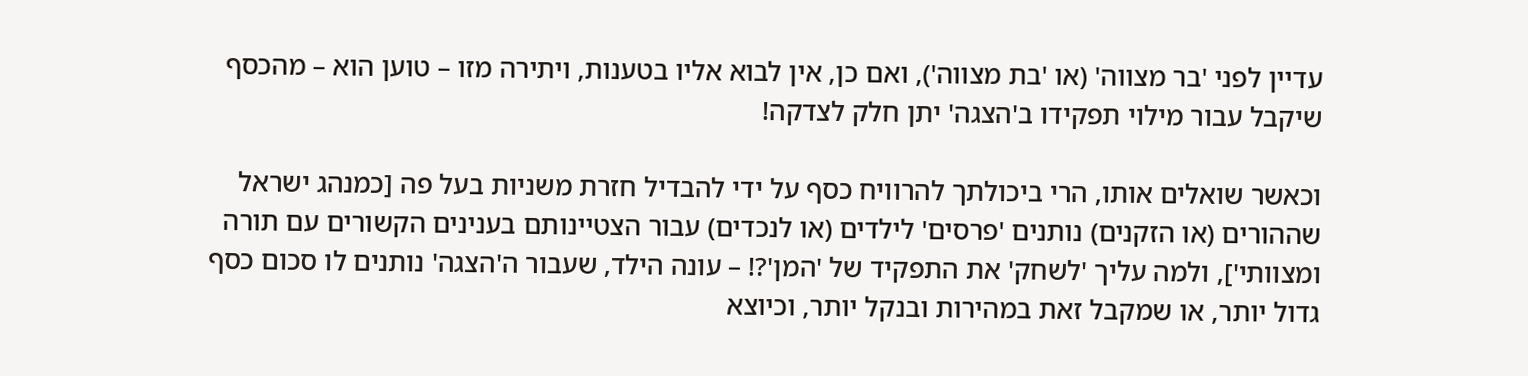עדיין לפני 'בר מצווה' (או 'בת מצווה'), ואם כן, אין לבוא אליו בטענות, ויתירה מזו – טוען הוא – מהכסף שיקבל עבור מילוי תפקידו ב'הצגה' יתן חלק לצדקה!

וכאשר שואלים אותו, הרי ביכולתך להרוויח כסף על ידי להבדיל חזרת משניות בעל פה [כמנהג ישראל שההורים (או הזקנים) נותנים 'פרסים' לילדים (או לנכדים) עבור הצטיינותם בענינים הקשורים עם תורה ומצוותי'], ולמה עליך 'לשחק' את התפקיד של 'המן'?! – עונה הילד, שעבור ה'הצגה' נותנים לו סכום כסף גדול יותר, או שמקבל זאת במהירות ובנקל יותר, וכיוצא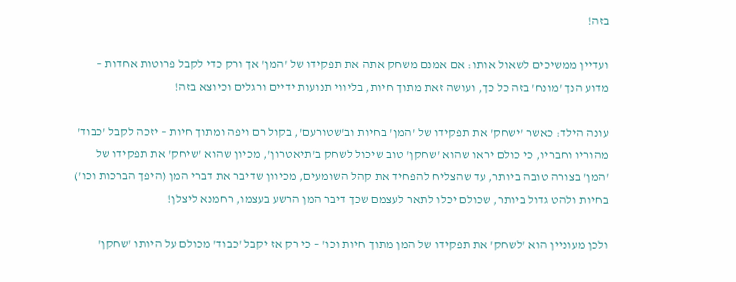בזה!

ועדיין ממשיכים לשאול אותו: אם אמנם משחק אתה את תפקידו של 'המן' אך ורק כדי לקבל פרוטות אחדות – מדוע הנך 'מונח' בזה כל כך, ועושה זאת מתוך חיות, בליווי תנועות ידיים ורגלים וכיוצא בזה!

עונה הילד: כאשר 'ישחק' את תפקידו של 'המן' בחיות וב'שטורעם', בקול רם ויפה ומתוך חיות – יזכה לקבל 'כבוד' מהוריו וחבריו, כי כולם יראו שהוא 'שחקן' טוב שיכול לשחק ב'תיאטרון', מכיון שהוא 'שיחק' את תפקידו של 'המן' בצורה טובה ביותר, עד שהצליח להפחיד את קהל השומעים, מכיוון שדיבר את דברי המן (היפך הברכות וכו') בחיות ולהט גדול ביותר, שכולם יכלו לתאר לעצמם שכך דיבר המן הרשע בעצמו, רחמנא ליצלן!

ולכן מעוניין הוא 'לשחק' את תפקידו של המן מתוך חיות וכו' – כי רק אז יקבל 'כבוד' מכולם על היותו 'שחקן'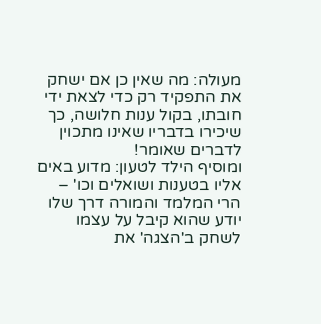מעולה: מה שאין כן אם ישחק את התפקיד רק כדי לצאת ידי חובתו, בקול ענות חלושה, כך שיכירו בדבריו שאינו מתכוין לדברים שאומר!
ומוסיף הילד לטעון: מדוע באים אליו בטענות ושואלים וכו' – הרי המלמד והמורה דרך שלו יודע שהוא קיבל על עצמו לשחק ב'הצגה' את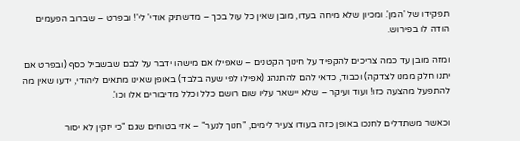תפקידו של 'המן'. ומכיון שלא מיחה בעדו, מובן שאין כל עול בכך – מדשתיק אודי' לי'! ובפרט – שברוב הפעמים הודה לו בפירוש.

ומזה מובן עד כמה צריכים להקפיד על חינוך הקטנים – שאפילו אם מישהו ידבר על לבם שבשביל כסף (ובפרט אם יתנו חלק ממנו לצדקה) וכבוד, כדאי להם להתנהג (אפילו לפי שעה בלבד) באופן שאינו מתאים ליהודי, ידעו שאין מה להתפעל מהצעה כזו! ועוד ועיקר – שלא יישאר עליו שום רושם כלל וכלל מדיבורים אלו וכו'.

וכאשר משתדלים לחנכו באופן כזה בעודו צעיר לימים, "חנוך לנער" – אזי בטוחים שגם "כי יזקין לא יסור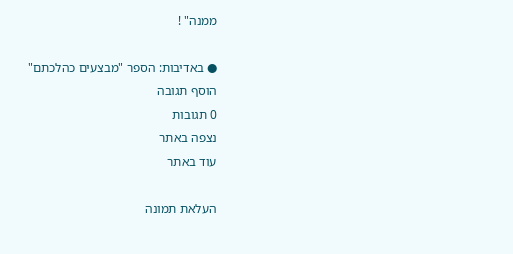ממנה" !

● באדיבות: הספר "מבצעים כהלכתם"
הוסף תגובה
0 תגובות
נצפה באתר
עוד באתר

העלאת תמונה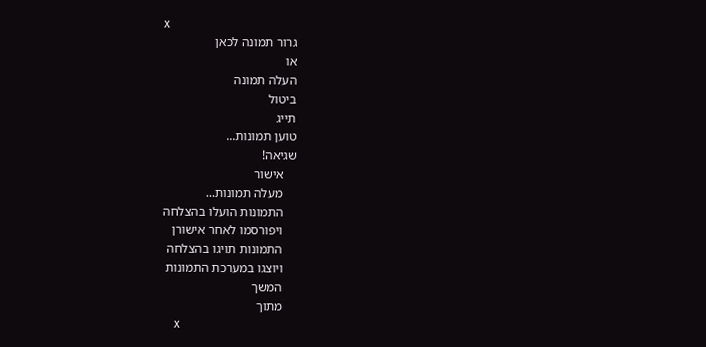x
גרור תמונה לכאן
או
העלה תמונה
ביטול
תייג
טוען תמונות...
שגיאה!
    אישור
    מעלה תמונות...
    התמונות הועלו בהצלחה
    ויפורסמו לאחר אישורן
    התמונות תויגו בהצלחה
    ויוצגו במערכת התמונות
    המשך
    מתוך
    x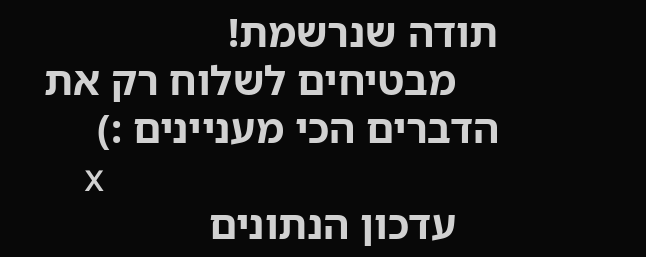תודה שנרשמת!
    מבטיחים לשלוח רק את הדברים הכי מעניינים :)
    x
    עדכון הנתונים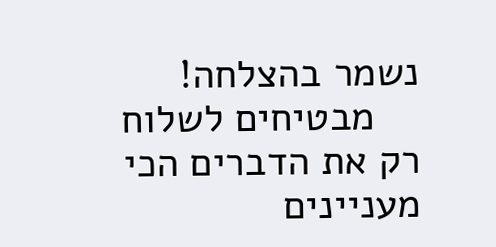נשמר בהצלחה!
    מבטיחים לשלוח רק את הדברים הכי מעניינים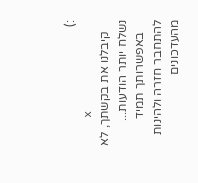:)
    x
    קיבלנו את בקשתך, לא נשלח יותר הודעות...
    באפשרותך תמיד להתחבר חזרה ולהינות מהעדכונים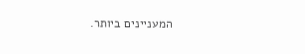המעניינים ביותר.